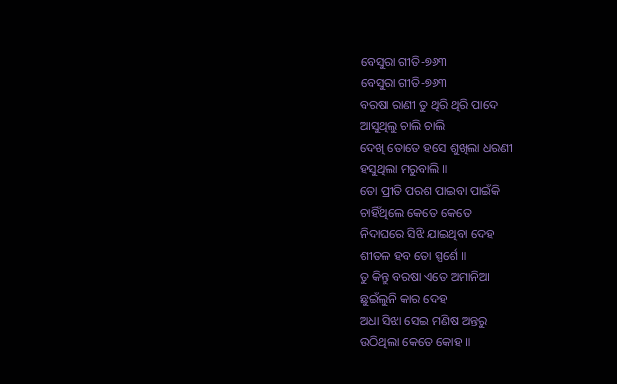ବେସୁରା ଗୀତି-୭୬୩
ବେସୁରା ଗୀତି-୭୬୩
ବରଷା ରାଣୀ ତୁ ଥିରି ଥିରି ପାଦେ
ଆସୁଥିଲୁ ଚାଲି ଚାଲି
ଦେଖି ତୋତେ ହସେ ଶୁଖିଲା ଧରଣୀ
ହସୁଥିଲା ମରୁବାଲି ॥
ତୋ ପ୍ରୀତି ପରଶ ପାଇବା ପାଇଁକି
ଚାହିଁଥିଲେ କେତେ କେତେ
ନିଦାଘରେ ସିଝି ଯାଇଥିବା ଦେହ
ଶୀତଳ ହବ ତୋ ସ୍ପର୍ଶେ ॥
ତୁ କିନ୍ତୁ ବରଷା ଏତେ ଅମାନିଆ
ଛୁଇଁଲୁନି କାର ଦେହ
ଅଧା ସିଝା ସେଇ ମଣିଷ ଅନ୍ତରୁ
ଉଠିଥିଲା କେତେ କୋହ ॥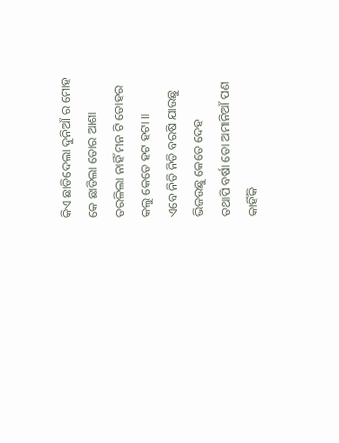କିଏ ଛାଡିଦେଲା ଦୁନିଆଁ ର ମୋହ
କେ ଛାଡିଲା ତୋର ଆଶା
ତରଳିଲା ନାହିଁ ମନ ଟି ତୋହର
କଲୁ କେତେ ହଟ ହଟା ॥
ଏବେ ନିତି ନିତି ବରଷି ଯାଉଛୁ
ଭିଜଉଛୁ କେତେ ଦେହ
ତଥାପି ବର୍ଷା ତୋ ଅମାନିଆଁ ପଣ
କାହିଁକି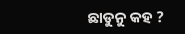ଛାଡୁନୁ କହ ?